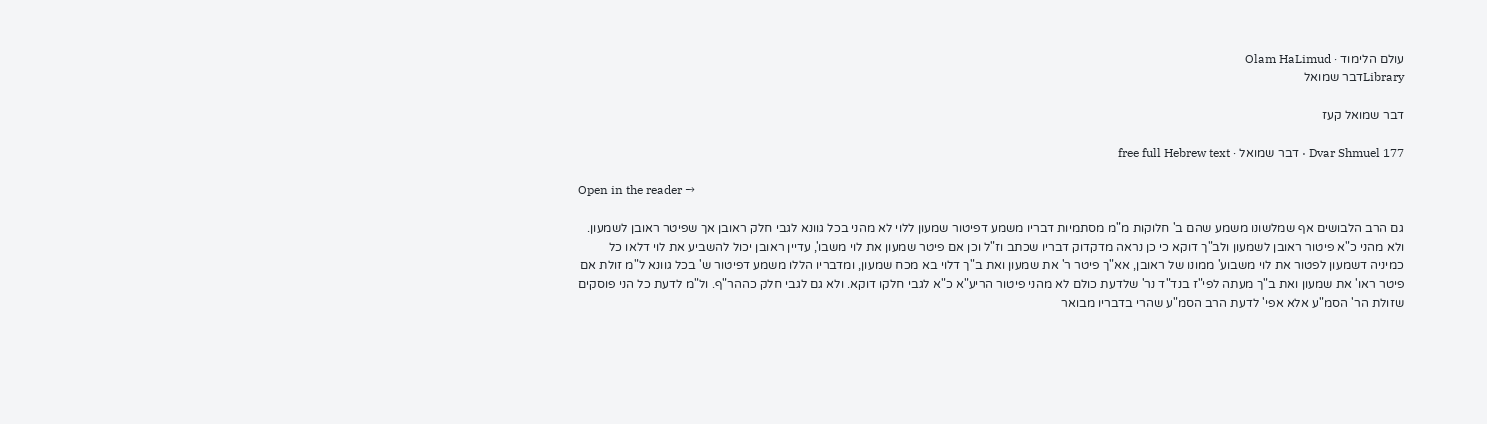עולם הלימוד · Olam HaLimud
Libraryדבר שמואל

דבר שמואל קעז

Dvar Shmuel 177 · דבר שמואל · free full Hebrew text

Open in the reader →

גם הרב הלבושים אף שמלשונו משמע שהם ב' חלוקות מ"מ מסתמיות דבריו משמע דפיטור שמעון ללוי לא מהני בכל גוונא לגבי חלק ראובן אך שפיטר ראובן לשמעון. ולא מהני כ"א פיטור ראובן לשמעון ולב"ך דוקא כי כן נראה מדקדוק דבריו שכתב וז"ל וכן אם פיטר שמעון את לוי משבו', עדיין ראובן יכול להשביע את לוי דלאו כל כמיניה דשמעון לפטור את לוי משבוע' ממונו של ראובן, אא"ך פיטר ר' את שמעון ואת ב"ך דלוי בא מכח שמעון, ומדבריו הללו משמע דפיטור ש' בכל גוונא ל"מ זולת אם פיטר ראו' את שמעון ואת ב"ך מעתה לפי"ז בנד"ד נר' שלדעת כולם לא מהני פיטור הריע"א כ"א לגבי חלקו דוקא. ולא גם לגבי חלק כההר"ף. ול"מ לדעת כל הני פוסקים שזולת הר' הסמ"ע אלא אפי' לדעת הרב הסמ"ע שהרי בדבריו מבואר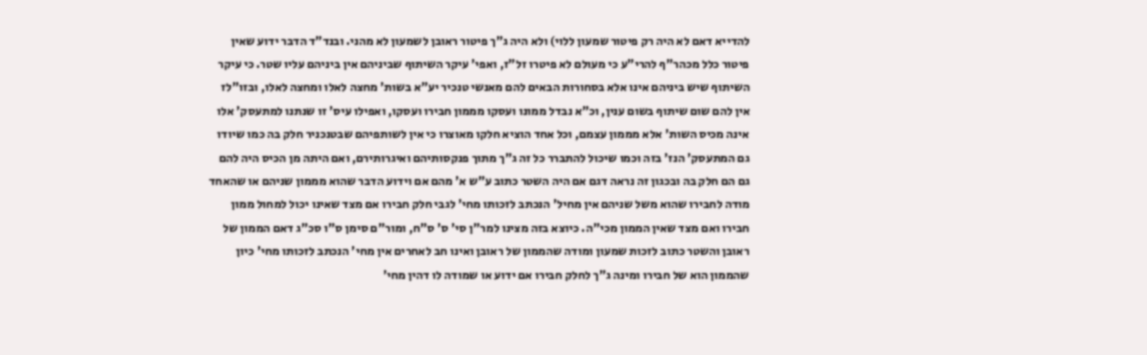להדייא דאם לא היה רק פיטור שמעון ללוי) ולא היה ג"ך פיטור ראובן לשמעון לא מהני. ובנד"ד הדבר ידוע שאין פיטור כלל מכהר"ף להרי"ע כי מעולם לא פיטרו זל"ז, ואפי' עיקר השיתוף שביניהם אין ביניהם עליו שטר. כי עיקר השיתוף שיש ביניהם אינו אלא בסחורות הבאים להם מאנשי טנכיר יע"א בשות' מחצה לאלו ומחצה לאלו, ובזו"לז אין להם שום שיתוף בשום ענין, וכ"א נבדל ממונו ועסקו מממון חבירו ועסקו, ואפילו עיס' זו שנתנו למתעסק' אלו אינה מכיס השות' אלא מממון עצמם, וכל אחד הוציא חלקו מאוצרו כי אין לשותפיהם שבטנכניר חלק בה כמו שיודו גם המתעסק' הנז' בזה וכמו שיכול להתברר כל זה ג"ך מתוך פנקסותיהם ואיגרותירם, ואם היתה מן הכיס היה להם גם הם חלק בה ובכגון זה נראה דגם אם היה השטר כתוב ע"ש א' מהם אם וידוע הדבר שהוא מממון שניהם או שהאחד מודה לחבירו שהוא משל שניהם אין מחיל' הנכתב לזכותו מחי' לגבי חלק חבירו אם מצד שאינו יכול למחול ממון חבירו ואם מצד שאין הממון מכי"ה. כיוצא בזה מצינו למר"ן סי' ס' ס"ח, ומור"ם סימן ס"ו סכ"ג דאם הממון של ראובן והשטר כתוב לזכות שמעון ומודה שהממון של ראובן ואינו חב לאחרים אין מחי' הנכתב לזכותו מחי' כיון שהממון הוא של חבירו ומינה ג"ך לחלק חבירו אם ידוע או שמודה לו דהין מחי'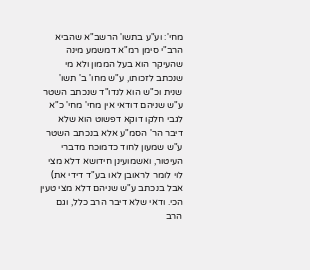מחי': וע"ע בתשו' הרשב"א שהביא הרב"י סימן רמ"א דמשמע מינה שהעיקר הוא בעל הממון ולא מי שנכתב לזכותו, ע"ש מחו' ב' תשו' שנית וכ"ש הוא לנדו"ד שנכתב השטר ע"ש שניהם דודאי אין מחי' מחי' כ"א לגבי חלקו דוקא דפשוט הוא שלא דיבר הר' הסמ"ע אלא בנכתב השטר ע"ש שמעון לחוד כדמוכח מדברי העיטור, ואשמועינן חידושא דלא מצי לוי לומר לראובן לאו בע"ד דידי את) אבל בנכתב ע"ש שניהם דלא מצי טעין הכי. ודאי שלא דיבר הרב כלל, וגם הרב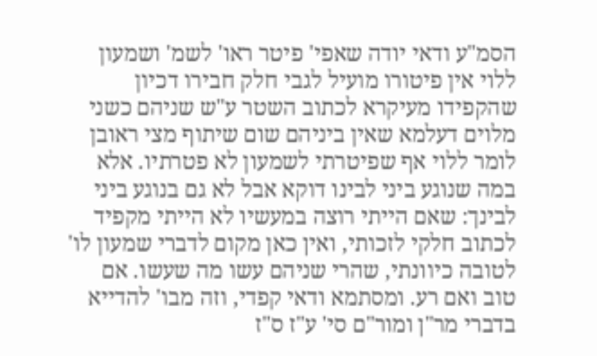הסמ"ע ודאי יודה שאפי' פיטר ראו' לשמ' ושמעון ללוי אין פיטורו מועיל לגבי חלק חבירו דכיון שהקפידו מעיקרא לכתוב השטר ע"ש שניהם כשני מלוים דעלמא שאין ביניהם שום שיתוף מצי ראובן לומר ללוי אף שפיטרתי לשמעון לא פטרתיו. אלא במה שנוגע ביני לבינו דוקא אבל לא גם בנוגע ביני לבינך: שאם הייתי רוצה במעשיו לא הייתי מקפיד לכתוב חלקי לזכותי, ואין כאן מקום לדברי שמעון לו' לטובה כיוונתי, שהרי שניהם עשו מה שעשו. אם טוב ואם רע. ומסתמא ודאי קפדי, וזה מבו' להדייא בדברי מר"ן ומור"ם סי' ע"ז ס"ז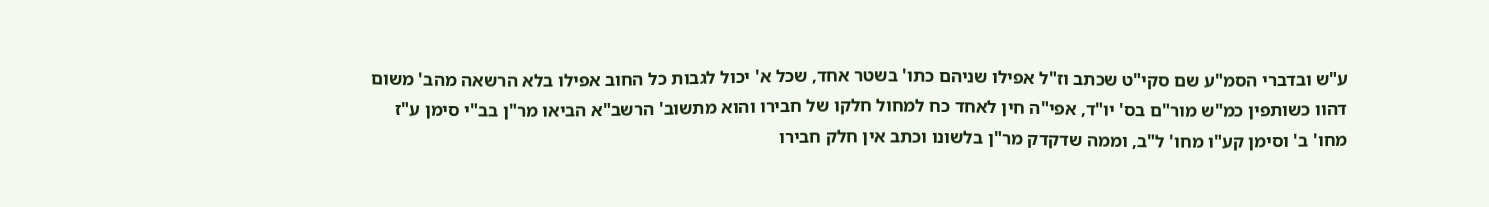ע"ש ובדברי הסמ"ע שם סקי"ט שכתב וז"ל אפילו שניהם כתו' בשטר אחד, שכל א' יכול לגבות כל החוב אפילו בלא הרשאה מהב' משום דהוו כשותפין כמ"ש מור"ם בס' יו"ד, אפי"ה חין לאחד כח למחול חלקו של חבירו והוא מתשוב' הרשב"א הביאו מר"ן בב"י סימן ע"ז מחו' ב' וסימן קע"ו מחו' ל"ב, וממה שדקדק מר"ן בלשונו וכתב אין חלק חבירו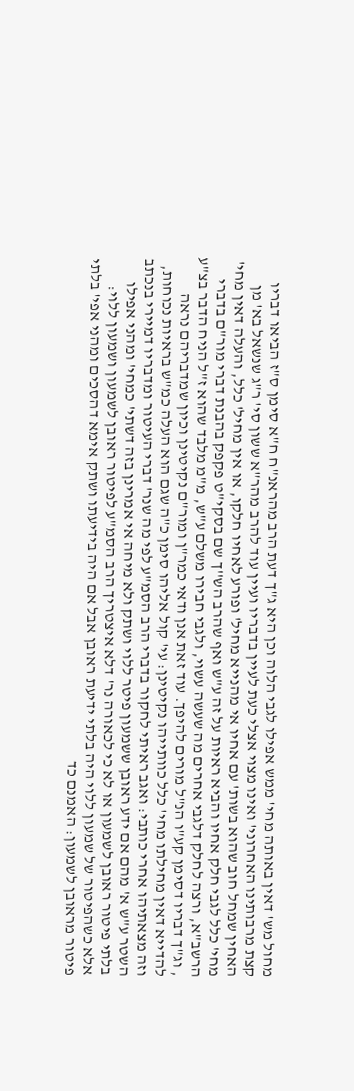מחול מש' דאין באותה מחי' ממש אפילו לגבי הלוה וכן היא ג"ך דעת הרב מהראנ"ח ח"א סימן ס"ז הביאו דבריו קצת מרבותינו האחרוני' ואינו מצוי אצלי כעת לעיין בדבריו ועיין עוד להרב מהר"א ששון סי' ר"ג שנשאל בא' מן האחין שמחל חוב שהוא בשות' עם אחיו אי מהנייא מחיל' ופורע לאחיו חלקו, או אין מחיל' כלל, והעלה דאין מחי' מחי' כלל לגבי חלק אחיו והביא ראיות על זה ע"ש ואף שהרב הש''ך שם בסקי"ט פקפק בהבנת דברי מור"ם בדברי הרשב"א, ורצה לחלק דלגבי אחרים מה שעשה עשוי, ולגבי חבירו משלם ע"ש, מ"מ מלבד שהוא ז"ל הניח הדבר בצ"ע , וג"ך דבריו דסימן קע"ו הנ"ל מורים להיפך. עוד זאת אנן ודאי כמר"ן ומור"ם נקיטינן וכיון שמדבריהם נראה להדייא דאין מחילתו מחי' כלל כוותייהו נקיטינן: עי' קול אליהו סימן כ"ה שגם הוא העלה כמ"ש בראיות נכוחות, וזה מצאתיהו אחרי כותבי: ואגב ראיתי לחקור בדברי הרב הסמ"ע לפי מה שנר' דברי העיטור ומדבריו דמיירי בנכתב השטר ע"ש א' מהם אם ידע ראובן ששמעון פיטר ללוי ושתק ולא מיחה אי אמרינן בזה דשתי' כמחי' ומהני אפילו בלתי פיטור ראובן לשמעון או לא כי לכאורה נר' דלא איצטריך הרב הסמ"ע לפיטור ראובן לשמעון ושמעון ללוי: אלא כשהפיטור של שמעון ללוי היה בלתי ידיעת ראובן אבל אם היה בידיעתו ושתק אימא דהסכים ומהני אפי' בלתי פיטור מראובן לשמעון: האמנם כד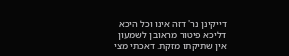דייקינן נר' דזה אינו וכל היכא דליכא פיטור מראובן לשמעון אין שתיקתו מזקת. דאכתי מצי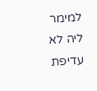למימר ליה לא עדיפת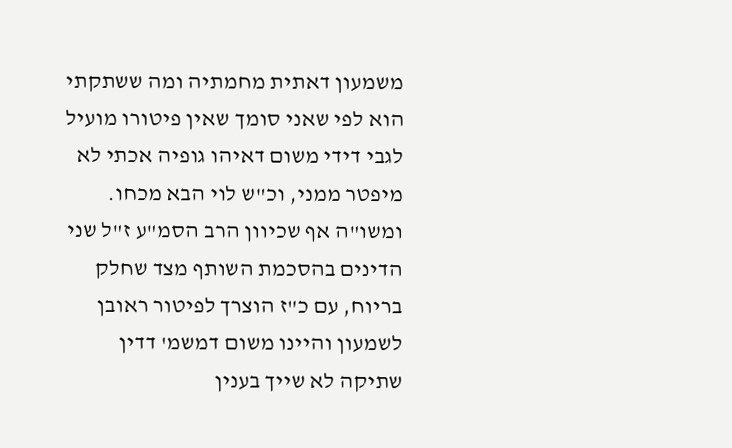משמעון דאתית מחמתיה ומה ששתקתי הוא לפי שאני סומך שאין פיטורו מועיל לגבי דידי משום דאיהו גופיה אכתי לא מיפטר ממני, וכ"ש לוי הבא מכחו. ומשו"ה אף שכיוון הרב הסמ"ע ז"ל שני הדינים בהסכמת השותף מצד שחלק בריוח, עם כ"ז הוצרך לפיטור ראובן לשמעון והיינו משום דמשמ' דדין שתיקה לא שייך בענין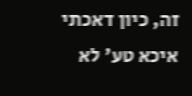זה, כיון דאכתי איכא טע' לא